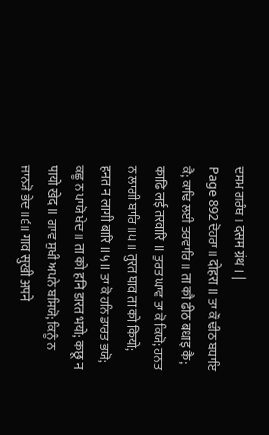ਦਸਮ ਗਰੰਥ । दसम ग्रंथ । |
Page 892 ਦੋਹਰਾ ॥ दोहरा ॥ ਤਾ ਕੌ ਢੀਠ ਬਧਾਇ ਕੈ; ਕਾਢਿ ਲਈ ਤਰਵਾਰਿ ॥ ता कौ ढीठ बधाइ कै; काढि लई तरवारि ॥ ਤੁਰਤ ਘਾਵ ਤਾ ਕੋ ਕਿਯੋ; ਹਨਤ ਨ ਲਾਗੀ ਬਾਰਿ ॥੫॥ तुरत घाव ता को कियो; हनत न लागी बारि ॥५॥ ਤਾ ਕੋ ਹਨਿ ਡਾਰਤ ਭਯੋ; ਕਛੂ ਨ ਪਾਯੋ ਖੇਦ ॥ ता को हनि डारत भयो; कछू न पायो खेद ॥ ਗਾਵ ਸੁਖੀ ਅਪਨੇ ਬਸਿਯੋ; ਕਿਨੂੰ ਨ ਜਾਨ੍ਯੋ ਭੇਦ ॥੬॥ गाव सुखी अपने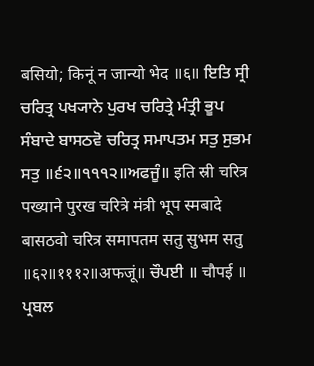बसियो; किनूं न जान्यो भेद ॥६॥ ਇਤਿ ਸ੍ਰੀ ਚਰਿਤ੍ਰ ਪਖ੍ਯਾਨੇ ਪੁਰਖ ਚਰਿਤ੍ਰੇ ਮੰਤ੍ਰੀ ਭੂਪ ਸੰਬਾਦੇ ਬਾਸਠਵੋ ਚਰਿਤ੍ਰ ਸਮਾਪਤਮ ਸਤੁ ਸੁਭਮ ਸਤੁ ॥੬੨॥੧੧੧੨॥ਅਫਜੂੰ॥ इति स्री चरित्र पख्याने पुरख चरित्रे मंत्री भूप स्मबादे बासठवो चरित्र समापतम सतु सुभम सतु ॥६२॥१११२॥अफजूं॥ ਚੌਪਈ ॥ चौपई ॥ ਪ੍ਰਬਲ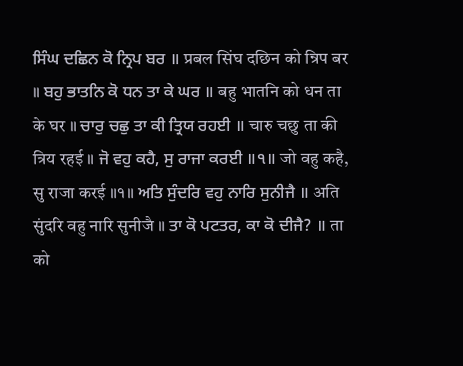ਸਿੰਘ ਦਛਿਨ ਕੋ ਨ੍ਰਿਪ ਬਰ ॥ प्रबल सिंघ दछिन को न्रिप बर ॥ ਬਹੁ ਭਾਤਨਿ ਕੋ ਧਨ ਤਾ ਕੇ ਘਰ ॥ बहु भातनि को धन ता के घर ॥ ਚਾਰੁ ਚਛੁ ਤਾ ਕੀ ਤ੍ਰਿਯ ਰਹਈ ॥ चारु चछु ता की त्रिय रहई ॥ ਜੋ ਵਹੁ ਕਹੈ, ਸੁ ਰਾਜਾ ਕਰਈ ॥੧॥ जो वहु कहै, सु राजा करई ॥१॥ ਅਤਿ ਸੁੰਦਰਿ ਵਹੁ ਨਾਰਿ ਸੁਨੀਜੈ ॥ अति सुंदरि वहु नारि सुनीजै ॥ ਤਾ ਕੋ ਪਟਤਰ, ਕਾ ਕੋ ਦੀਜੈ? ॥ ता को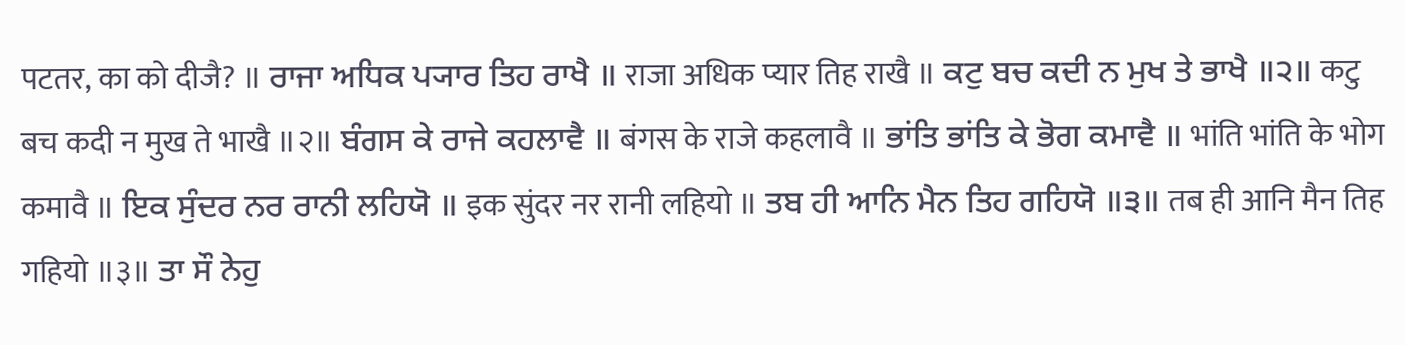पटतर, का को दीजै? ॥ ਰਾਜਾ ਅਧਿਕ ਪ੍ਯਾਰ ਤਿਹ ਰਾਖੈ ॥ राजा अधिक प्यार तिह राखै ॥ ਕਟੁ ਬਚ ਕਦੀ ਨ ਮੁਖ ਤੇ ਭਾਖੈ ॥੨॥ कटु बच कदी न मुख ते भाखै ॥२॥ ਬੰਗਸ ਕੇ ਰਾਜੇ ਕਹਲਾਵੈ ॥ बंगस के राजे कहलावै ॥ ਭਾਂਤਿ ਭਾਂਤਿ ਕੇ ਭੋਗ ਕਮਾਵੈ ॥ भांति भांति के भोग कमावै ॥ ਇਕ ਸੁੰਦਰ ਨਰ ਰਾਨੀ ਲਹਿਯੋ ॥ इक सुंदर नर रानी लहियो ॥ ਤਬ ਹੀ ਆਨਿ ਮੈਨ ਤਿਹ ਗਹਿਯੋ ॥੩॥ तब ही आनि मैन तिह गहियो ॥३॥ ਤਾ ਸੌ ਨੇਹੁ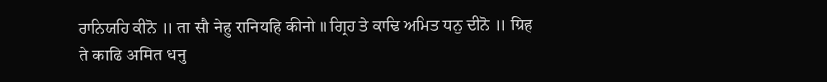ਰਾਨਿਯਹਿ ਕੀਨੋ ॥ ता सौ नेहु रानियहि कीनो ॥ ਗ੍ਰਿਹ ਤੇ ਕਾਢਿ ਅਮਿਤ ਧਨੁ ਦੀਨੋ ॥ ग्रिह ते काढि अमित धनु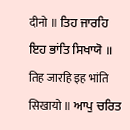दीनो ॥ ਤਿਹ ਜਾਰਹਿ ਇਹ ਭਾਂਤਿ ਸਿਖਾਯੋ ॥ तिह जारहि इह भांति सिखायो ॥ ਆਪੁ ਚਰਿਤ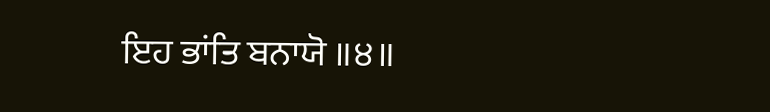ਇਹ ਭਾਂਤਿ ਬਨਾਯੋ ॥੪॥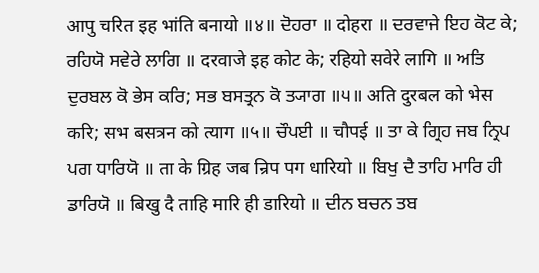आपु चरित इह भांति बनायो ॥४॥ ਦੋਹਰਾ ॥ दोहरा ॥ ਦਰਵਾਜੇ ਇਹ ਕੋਟ ਕੇ; ਰਹਿਯੋ ਸਵੇਰੇ ਲਾਗਿ ॥ दरवाजे इह कोट के; रहियो सवेरे लागि ॥ ਅਤਿ ਦੁਰਬਲ ਕੋ ਭੇਸ ਕਰਿ; ਸਭ ਬਸਤ੍ਰਨ ਕੋ ਤ੍ਯਾਗ ॥੫॥ अति दुरबल को भेस करि; सभ बसत्रन को त्याग ॥५॥ ਚੌਪਈ ॥ चौपई ॥ ਤਾ ਕੇ ਗ੍ਰਿਹ ਜਬ ਨ੍ਰਿਪ ਪਗ ਧਾਰਿਯੋ ॥ ता के ग्रिह जब न्रिप पग धारियो ॥ ਬਿਖੁ ਦੈ ਤਾਹਿ ਮਾਰਿ ਹੀ ਡਾਰਿਯੋ ॥ बिखु दै ताहि मारि ही डारियो ॥ ਦੀਨ ਬਚਨ ਤਬ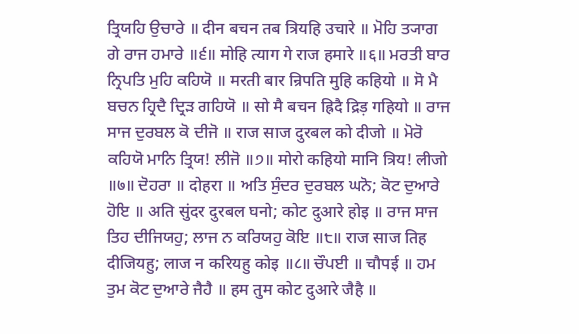ਤ੍ਰਿਯਹਿ ਉਚਾਰੇ ॥ दीन बचन तब त्रियहि उचारे ॥ ਮੋਹਿ ਤ੍ਯਾਗ ਗੇ ਰਾਜ ਹਮਾਰੇ ॥੬॥ मोहि त्याग गे राज हमारे ॥६॥ ਮਰਤੀ ਬਾਰ ਨ੍ਰਿਪਤਿ ਮੁਹਿ ਕਹਿਯੋ ॥ मरती बार न्रिपति मुहि कहियो ॥ ਸੋ ਮੈ ਬਚਨ ਹ੍ਰਿਦੈ ਦ੍ਰਿੜ ਗਹਿਯੋ ॥ सो मै बचन ह्रिदै द्रिड़ गहियो ॥ ਰਾਜ ਸਾਜ ਦੁਰਬਲ ਕੋ ਦੀਜੋ ॥ राज साज दुरबल को दीजो ॥ ਮੋਰੋ ਕਹਿਯੋ ਮਾਨਿ ਤ੍ਰਿਯ! ਲੀਜੋ ॥੭॥ मोरो कहियो मानि त्रिय! लीजो ॥७॥ ਦੋਹਰਾ ॥ दोहरा ॥ ਅਤਿ ਸੁੰਦਰ ਦੁਰਬਲ ਘਨੋ; ਕੋਟ ਦੁਆਰੇ ਹੋਇ ॥ अति सुंदर दुरबल घनो; कोट दुआरे होइ ॥ ਰਾਜ ਸਾਜ ਤਿਹ ਦੀਜਿਯਹੁ; ਲਾਜ ਨ ਕਰਿਯਹੁ ਕੋਇ ॥੮॥ राज साज तिह दीजियहु; लाज न करियहु कोइ ॥८॥ ਚੌਪਈ ॥ चौपई ॥ ਹਮ ਤੁਮ ਕੋਟ ਦੁਆਰੇ ਜੈਹੈ ॥ हम तुम कोट दुआरे जैहै ॥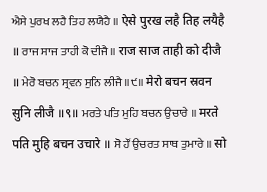ਐਸੇ ਪੁਰਖ ਲਹੈ ਤਿਹ ਲਯੈਹੈ ॥ ऐसे पुरख लहै तिह लयैहै ॥ ਰਾਜ ਸਾਜ ਤਾਹੀ ਕੋ ਦੀਜੈ ॥ राज साज ताही को दीजै ॥ ਮੇਰੋ ਬਚਨ ਸ੍ਰਵਨ ਸੁਨਿ ਲੀਜੈ ॥੯॥ मेरो बचन स्रवन सुनि लीजै ॥९॥ ਮਰਤੇ ਪਤਿ ਮੁਹਿ ਬਚਨ ਉਚਾਰੇ ॥ मरते पति मुहि बचन उचारे ॥ ਸੋ ਹੌਂ ਉਚਰਤ ਸਾਥ ਤੁਮਾਰੇ ॥ सो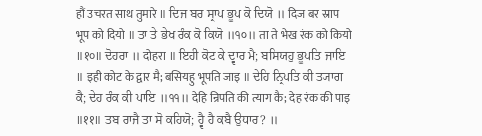हौं उचरत साथ तुमारे ॥ ਦਿਜ ਬਰ ਸ੍ਰਾਪ ਭੂਪ ਕੋ ਦਿਯੋ ॥ दिज बर स्राप भूप को दियो ॥ ਤਾ ਤੇ ਭੇਖ ਰੰਕ ਕੋ ਕਿਯੋ ॥੧੦॥ ता ते भेख रंक को कियो ॥१०॥ ਦੋਹਰਾ ॥ दोहरा ॥ ਇਹੀ ਕੋਟ ਕੇ ਦ੍ਵਾਰ ਮੈ; ਬਸਿਯਹੁ ਭੂਪਤਿ ਜਾਇ ॥ इही कोट के द्वार मै; बसियहु भूपति जाइ ॥ ਦੇਹਿ ਨ੍ਰਿਪਤਿ ਕੀ ਤ੍ਯਾਗ ਕੈ; ਦੇਹ ਰੰਕ ਕੀ ਪਾਇ ॥੧੧॥ देहि न्रिपति की त्याग कै; देह रंक की पाइ ॥११॥ ਤਬ ਰਾਜੈ ਤਾ ਸੋ ਕਹਿਯੋ; ਹ੍ਵੈ ਹੈ ਕਬੈ ਉਧਾਰ? ॥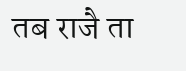तब राजै ता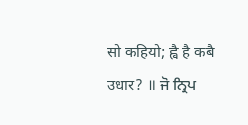सो कहियो; ह्वै है कबै उधार? ॥ ਜੋ ਨ੍ਰਿਪ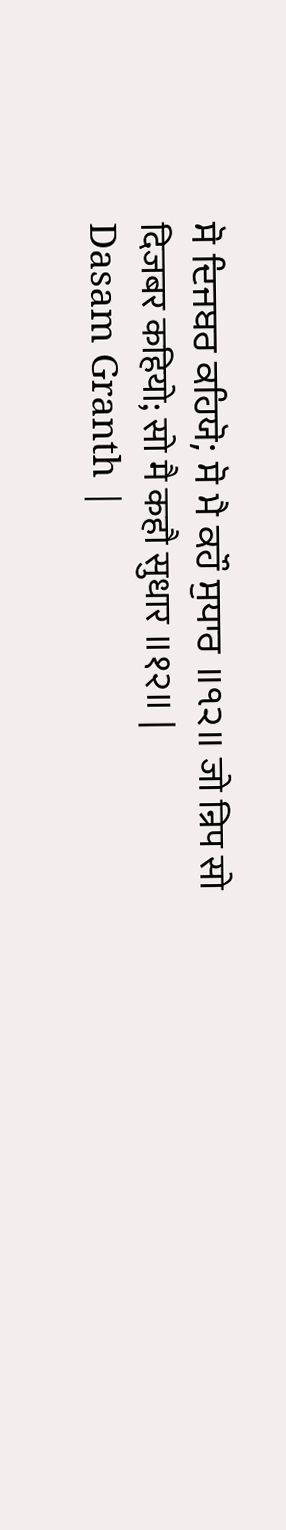ਸੋ ਦਿਜਬਰ ਕਹਿਯੋ; ਸੋ ਮੈ ਕਹੌ ਸੁਧਾਰ ॥੧੨॥ जो न्रिप सो दिजबर कहियो; सो मै कहौ सुधार ॥१२॥ |
Dasam Granth |